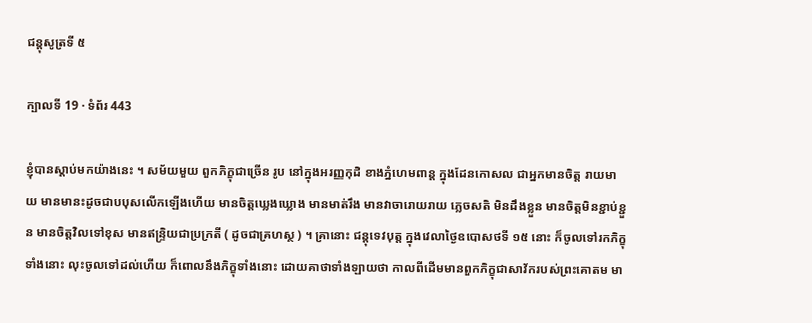ជន្តុសូត្រទី ៥

ក្បាលទី 19 · ទំព័រ 443

ខ្ញុំបានស្តាប់មកយ៉ាងនេះ ។ សម័យមួយ ពួកភិក្ខុជាច្រើន រូប នៅក្នុងអរញ្ញកុដិ ខាងភ្នំហេមពាន្ត ក្នុងដែនកោសល ជាអ្នកមានចិត្ត រាយមាយ មានមានះដូចជាបបុសលើកឡើងហើយ មានចិត្តឃ្លេងឃ្លោង មានមាត់រឹង មានវាចារោយរាយ ភ្លេចសតិ មិនដឹងខ្លួន មានចិត្តមិនខ្ជាប់ខ្ជួន មានចិត្តវិលទៅខុស មានឥន្ទ្រិយជាប្រក្រតី ( ដូចជាគ្រហស្ថ ) ។ គ្រានោះ ជន្តុទេវបុត្ត ក្នុងវេលាថ្ងៃឧបោសថទី ១៥ នោះ ក៏ចូលទៅរកភិក្ខុទាំងនោះ លុះចូលទៅដល់ហើយ ក៏ពោលនឹងភិក្ខុទាំងនោះ ដោយគាថាទាំងឡាយថា កាលពីដើមមានពួកភិក្ខុជាសាវ័ករបស់ព្រះគោតម មា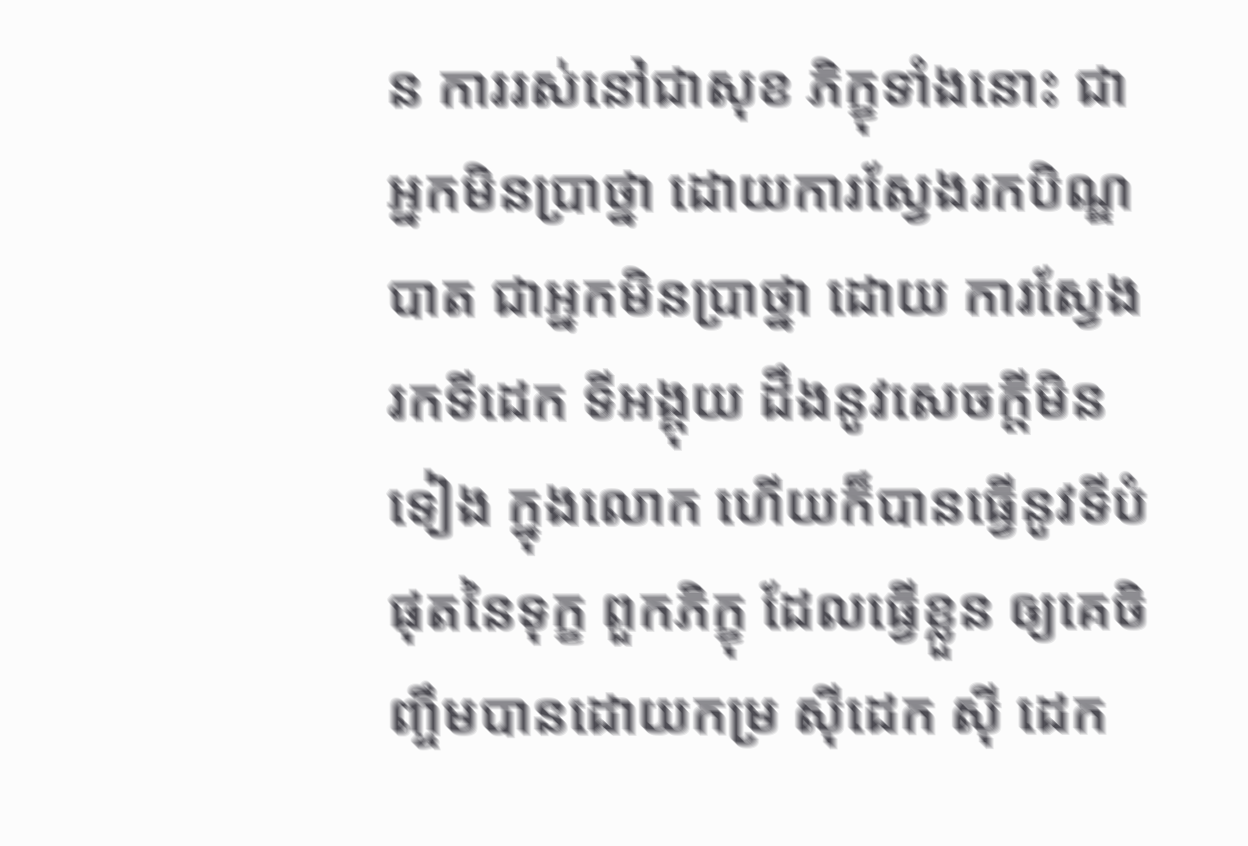ន ការរស់នៅជាសុខ ភិក្ខុទាំងនោះ ជាអ្នកមិនប្រាថ្នា ដោយការស្វែងរកបិណ្ឌបាត ជាអ្នកមិនប្រាថ្នា ដោយ ការស្វែងរកទីដេក ទីអង្គុយ ដឹងនូវសេចក្តីមិនទៀង ក្នុងលោក ហើយក៏បានធ្វើនូវទីបំផុតនៃទុក្ខ ពួកភិក្ខុ ដែលធ្វើខ្លួន ឲ្យគេចិញ្ចឹមបានដោយកម្រ ស៊ីដេក ស៊ី ដេក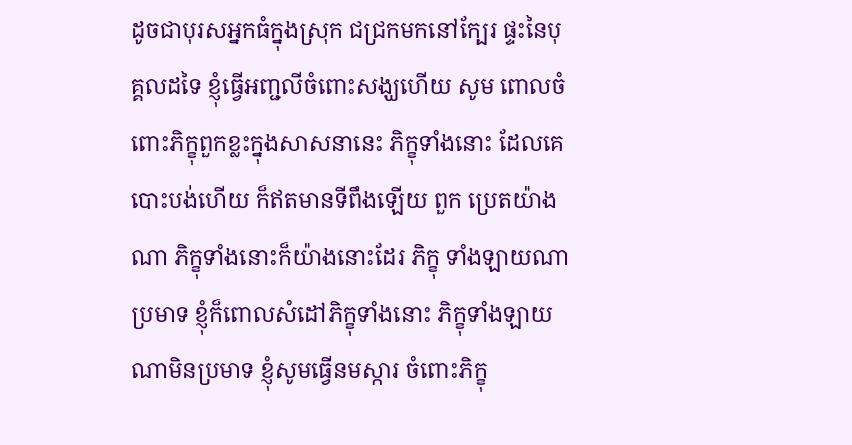ដូចជាបុរសអ្នកធំក្នុងស្រុក ជជ្រកមកនៅក្បែរ ផ្ទះនៃបុគ្គលដទៃ ខ្ញុំធ្វើអញ្ជលីចំពោះសង្ឃហើយ សូម ពោលចំពោះភិក្ខុពួកខ្លះក្នុងសាសនានេះ ភិក្ខុទាំងនោះ ដែលគេបោះបង់ហើយ ក៏ឥតមានទីពឹងឡើយ ពួក ប្រេតយ៉ាងណា ភិក្ខុទាំងនោះក៏យ៉ាងនោះដែរ ភិក្ខុ ទាំងឡាយណាប្រមាទ ខ្ញុំក៏ពោលសំដៅភិក្ខុទាំងនោះ ភិក្ខុទាំងឡាយណាមិនប្រមាទ ខ្ញុំសូមធ្វើនមស្ការ ចំពោះភិក្ខុ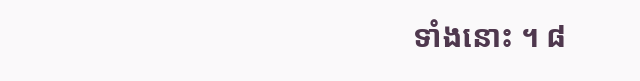ទាំងនោះ ។ ៨